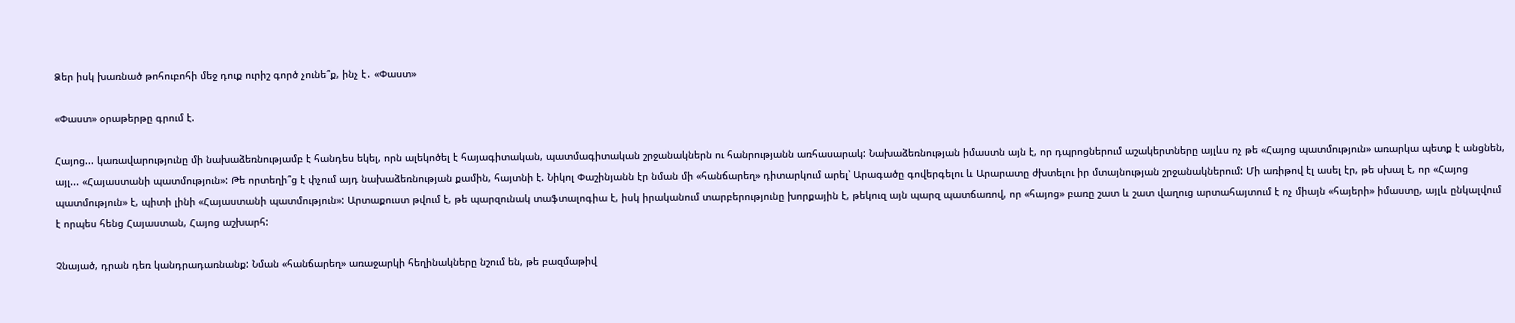Ձեր իսկ խառնած թոհուբոհի մեջ դուք ուրիշ գործ չունե՞ք, ինչ է․ «Փաստ»

«Փաստ» օրաթերթը գրում է.

Հայոց... կառավարությունը մի նախաձեռնությամբ է հանդես եկել, որն ալեկոծել է հայագիտական, պատմագիտական շրջանակներն ու հանրությանն առհասարակ: Նախաձեռնության իմաստն այն է, որ դպրոցներում աշակերտները այլևս ոչ թե «Հայոց պատմություն» առարկա պետք է անցնեն, այլ... «Հայաստանի պատմություն»: Թե որտեղի՞ց է փչում այդ նախաձեռնության քամին, հայտնի է. Նիկոլ Փաշինյանն էր նման մի «հանճարեղ» դիտարկում արել՝ Արագածը գովերգելու և Արարատը ժխտելու իր մտայնության շրջանակներում: Մի առիթով էլ ասել էր, թե սխալ է, որ «Հայոց պատմություն» է, պիտի լինի «Հայաստանի պատմություն»: Արտաքուստ թվում է, թե պարզունակ տաֆտալոգիա է, իսկ իրականում տարբերությունը խորքային է, թեկուզ այն պարզ պատճառով, որ «հայոց» բառը շատ և շատ վաղուց արտահայտում է ոչ միայն «հայերի» իմաստը, այլև ընկալվում է որպես հենց Հայաստան, Հայոց աշխարհ:

Չնայած, դրան դեռ կանդրադառնանք: Նման «հանճարեղ» առաջարկի հեղինակները նշում են, թե բազմաթիվ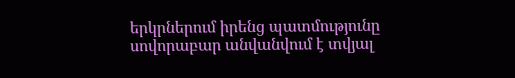երկրներում իրենց պատմությունը սովորաբար անվանվում է տվյալ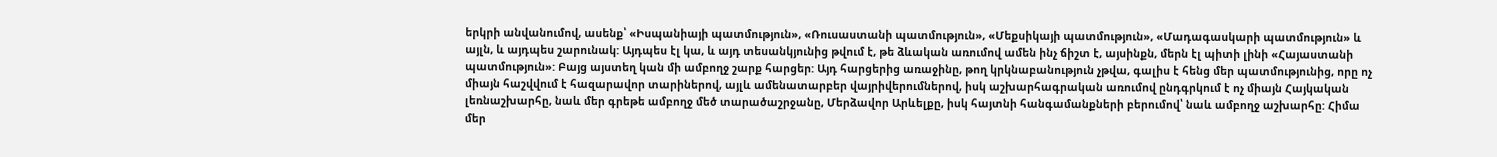երկրի անվանումով, ասենք՝ «Իսպանիայի պատմություն», «Ռուսաստանի պատմություն», «Մեքսիկայի պատմություն», «Մադագասկարի պատմություն» և այլն, և այդպես շարունակ: Այդպես էլ կա, և այդ տեսանկյունից թվում է, թե ձևական առումով ամեն ինչ ճիշտ է, այսինքն, մերն էլ պիտի լինի «Հայաստանի պատմություն»: Բայց այստեղ կան մի ամբողջ շարք հարցեր: Այդ հարցերից առաջինը, թող կրկնաբանություն չթվա, գալիս է հենց մեր պատմությունից, որը ոչ միայն հաշվվում է հազարավոր տարիներով, այլև ամենատարբեր վայրիվերումներով, իսկ աշխարհագրական առումով ընդգրկում է ոչ միայն Հայկական լեռնաշխարհը, նաև մեր գրեթե ամբողջ մեծ տարածաշրջանը, Մերձավոր Արևելքը, իսկ հայտնի հանգամանքների բերումով՝ նաև ամբողջ աշխարհը: Հիմա մեր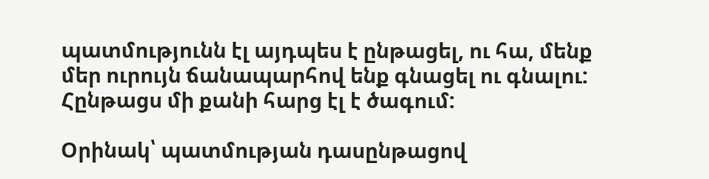պատմությունն էլ այդպես է ընթացել, ու հա, մենք մեր ուրույն ճանապարհով ենք գնացել ու գնալու: Հընթացս մի քանի հարց էլ է ծագում:

Օրինակ՝ պատմության դասընթացով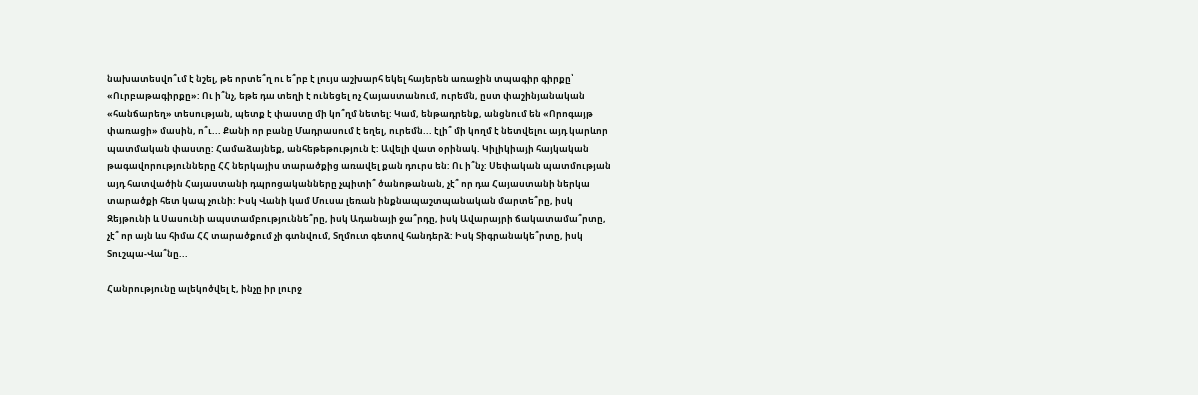նախատեսվո՞ւմ է նշել, թե որտե՞ղ ու ե՞րբ է լույս աշխարհ եկել հայերեն առաջին տպագիր գիրքը՝ «Ուրբաթագիրքը»: Ու ի՞նչ, եթե դա տեղի է ունեցել ոչ Հայաստանում, ուրեմն, ըստ փաշինյանական «հանճարեղ» տեսության, պետք է փաստը մի կո՞ղմ նետել: Կամ, ենթադրենք, անցնում են «Որոգայթ փառացի» մասին, ո՞ւ... Քանի որ բանը Մադրասում է եղել, ուրեմն... էլի՞ մի կողմ է նետվելու այդ կարևոր պատմական փաստը: Համաձայնեք, անհեթեթություն է: Ավելի վատ օրինակ. Կիլիկիայի հայկական թագավորությունները ՀՀ ներկայիս տարածքից առավել քան դուրս են: Ու ի՞նչ: Սեփական պատմության այդ հատվածին Հայաստանի դպրոցականները չպիտի՞ ծանոթանան, չէ՞ որ դա Հայաստանի ներկա տարածքի հետ կապ չունի: Իսկ Վանի կամ Մուսա լեռան ինքնապաշտպանական մարտե՞րը, իսկ Զեյթունի և Սասունի ապստամբություննե՞րը, իսկ Ադանայի ջա՞րդը, իսկ Ավարայրի ճակատամա՞րտը, չէ՞ որ այն ևս հիմա ՀՀ տարածքում չի գտնվում, Տղմուտ գետով հանդերձ: Իսկ Տիգրանակե՞րտը, իսկ Տուշպա-Վա՞նը...

Հանրությունը ալեկոծվել է, ինչը իր լուրջ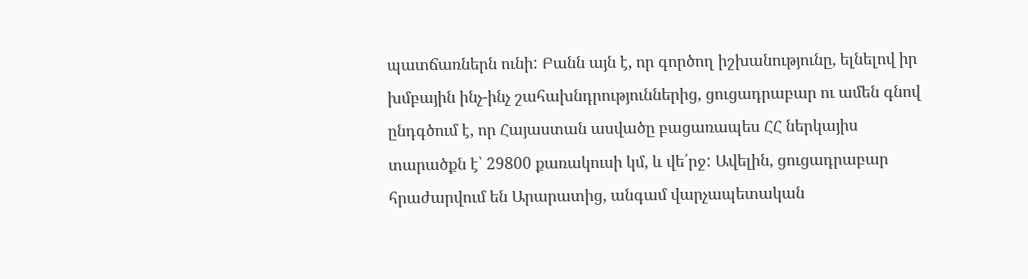պատճառներն ունի: Բանն այն է, որ գործող իշխանությունը, ելնելով իր խմբային ինչ-ինչ շահախնդրություններից, ցուցադրաբար ու ամեն գնով ընդգծում է, որ Հայաստան ասվածը բացառապես ՀՀ ներկայիս տարածքն է՝ 29800 քառակուսի կմ, և վե՛րջ: Ավելին, ցուցադրաբար հրաժարվում են Արարատից, անգամ վարչապետական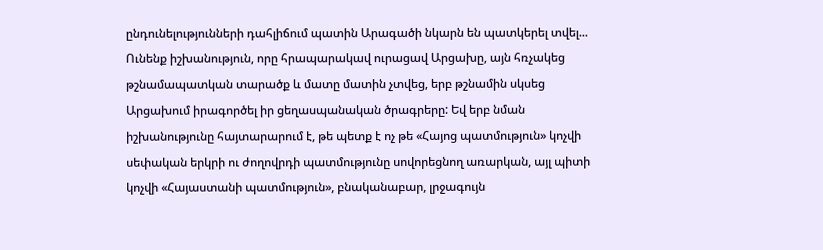ընդունելությունների դահլիճում պատին Արագածի նկարն են պատկերել տվել... Ունենք իշխանություն, որը հրապարակավ ուրացավ Արցախը, այն հռչակեց թշնամապատկան տարածք և մատը մատին չտվեց, երբ թշնամին սկսեց Արցախում իրագործել իր ցեղասպանական ծրագրերը: Եվ երբ նման իշխանությունը հայտարարում է, թե պետք է ոչ թե «Հայոց պատմություն» կոչվի սեփական երկրի ու ժողովրդի պատմությունը սովորեցնող առարկան, այլ պիտի կոչվի «Հայաստանի պատմություն», բնականաբար, լրջագույն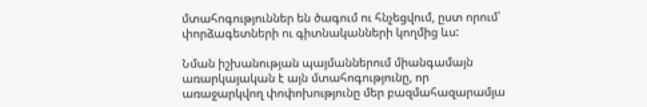մտահոգություններ են ծագում ու հնչեցվում, ըստ որում՝ փորձագետների ու գիտնականների կողմից ևս:

Նման իշխանության պայմաններում միանգամայն առարկայական է այն մտահոգությունը, որ առաջարկվող փոփոխությունը մեր բազմահազարամյա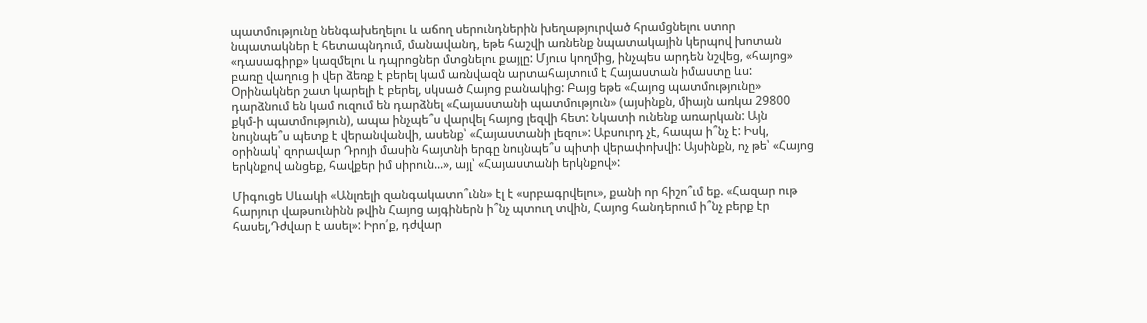պատմությունը նենգախեղելու և աճող սերունդներին խեղաթյուրված հրամցնելու ստոր նպատակներ է հետապնդում, մանավանդ, եթե հաշվի առնենք նպատակային կերպով խոտան «դասագիրք» կազմելու և դպրոցներ մտցնելու քայլը: Մյուս կողմից, ինչպես արդեն նշվեց, «հայոց» բառը վաղուց ի վեր ձեռք է բերել կամ առնվազն արտահայտում է Հայաստան իմաստը ևս: Օրինակներ շատ կարելի է բերել, սկսած Հայոց բանակից: Բայց եթե «Հայոց պատմությունը» դարձնում են կամ ուզում են դարձնել «Հայաստանի պատմություն» (այսինքն, միայն առկա 29800 քկմ-ի պատմություն), ապա ինչպե՞ս վարվել հայոց լեզվի հետ: Նկատի ունենք առարկան: Այն նույնպե՞ս պետք է վերանվանվի, ասենք՝ «Հայաստանի լեզու»: Աբսուրդ չէ, հապա ի՞նչ է: Իսկ, օրինակ՝ զորավար Դրոյի մասին հայտնի երգը նույնպե՞ս պիտի վերափոխվի: Այսինքն, ոչ թե՝ «Հայոց երկնքով անցեք, հավքեր իմ սիրուն...», այլ՝ «Հայաստանի երկնքով»:

Միգուցե Սևակի «Անլռելի զանգակատո՞ւնն» էլ է «սրբագրվելու», քանի որ հիշո՞ւմ եք. «Հազար ութ հարյուր վաթսունինն թվին Հայոց այգիներն ի՞նչ պտուղ տվին, Հայոց հանդերում ի՞նչ բերք էր հասել,Դժվար է ասել»: Իրո՛ք, դժվար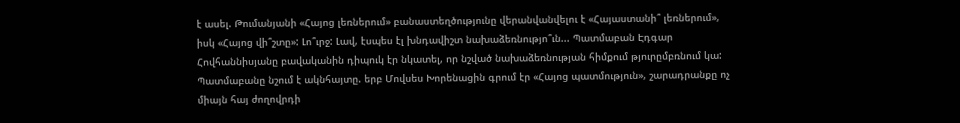է ասել. Թումանյանի «Հայոց լեռներում» բանաստեղծությունը վերանվանվելու է «Հայաստանի՞ լեռներում», իսկ «Հայոց վի՞շտը»: Լո՞ւրջ: Լավ, էսպես էլ խնդավիշտ նախաձեռնությո՞ւն... Պատմաբան Էդգար Հովհաննիսյանը բավականին դիպուկ էր նկատել, որ նշված նախաձեռնության հիմքում թյուրըմբռնում կա: Պատմաբանը նշում է ակնհայտը. երբ Մովսես Խորենացին գրում էր «Հայոց պատմություն», շարադրանքը ոչ միայն հայ ժողովրդի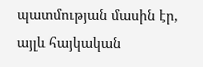պատմության մասին էր, այլև հայկական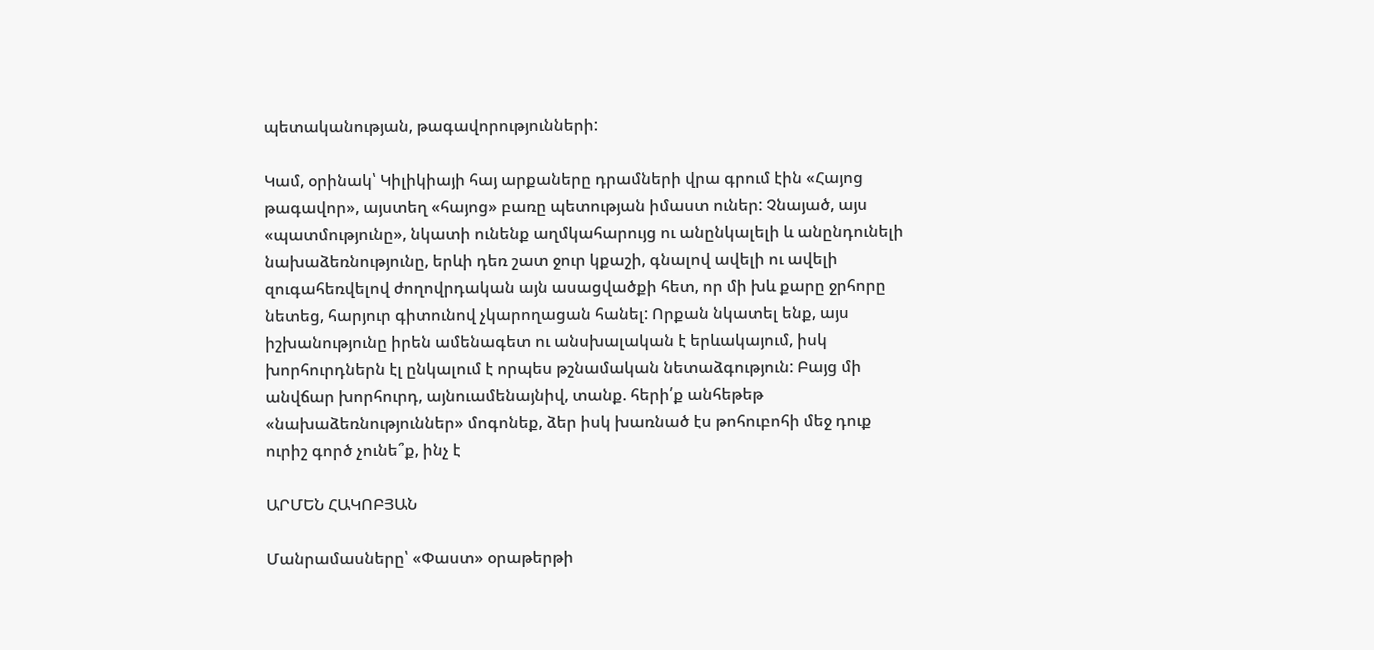պետականության, թագավորությունների:

Կամ, օրինակ՝ Կիլիկիայի հայ արքաները դրամների վրա գրում էին «Հայոց թագավոր», այստեղ «հայոց» բառը պետության իմաստ ուներ: Չնայած, այս «պատմությունը», նկատի ունենք աղմկահարույց ու անընկալելի և անընդունելի նախաձեռնությունը, երևի դեռ շատ ջուր կքաշի, գնալով ավելի ու ավելի զուգահեռվելով ժողովրդական այն ասացվածքի հետ, որ մի խև քարը ջրհորը նետեց, հարյուր գիտունով չկարողացան հանել: Որքան նկատել ենք, այս իշխանությունը իրեն ամենագետ ու անսխալական է երևակայում, իսկ խորհուրդներն էլ ընկալում է որպես թշնամական նետաձգություն: Բայց մի անվճար խորհուրդ, այնուամենայնիվ, տանք. հերի՛ք անհեթեթ «նախաձեռնություններ» մոգոնեք, ձեր իսկ խառնած էս թոհուբոհի մեջ դուք ուրիշ գործ չունե՞ք, ինչ է

ԱՐՄԵՆ ՀԱԿՈԲՅԱՆ

Մանրամասները՝ «Փաստ» օրաթերթի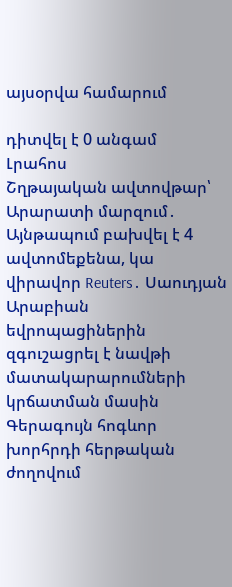այսօրվա համարում

դիտվել է 0 անգամ
Լրահոս
Շղթայական ավտովթար՝ Արարատի մարզում․ Այնթապում բախվել է 4 ավտոմեքենա, կա վիրավոր Reuters․ Սաուդյան Արաբիան եվրոպացիներին զգուշացրել է նավթի մատակարարումների կրճատման մասին Գերագույն հոգևոր խորհրդի հերթական ժողովում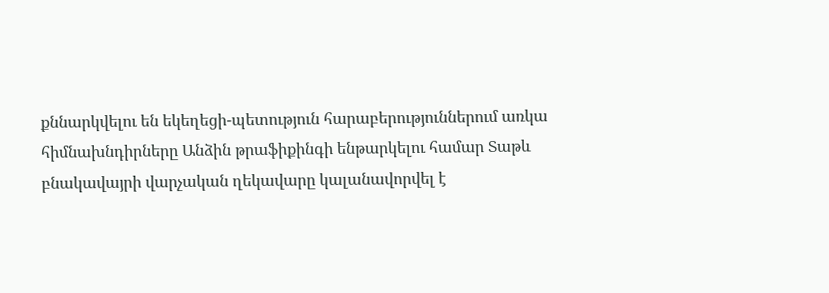քննարկվելու են եկեղեցի-պետություն հարաբերություններում առկա հիմնախնդիրները Անձին թրաֆիքինգի ենթարկելու համար Տաթև բնակավայրի վարչական ղեկավարը կալանավորվել է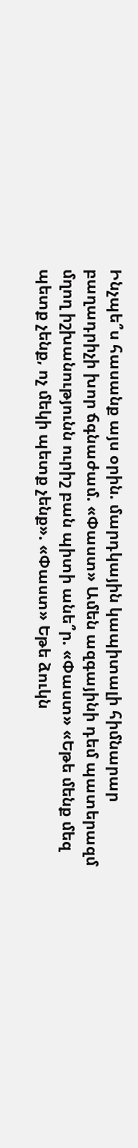Ինչպե՞ս հասանք այս օրին. մարդկային կապիտալի հիմնարար բաղադրիչի խոր ճգնաժամ. «Փաստ» Ամեն ազգայինի դեմ պատերազմ մղող իշխանությունն ուրիշ բան պիտի անե՞ր. «Փաստ» «Եթե մենք մեզ պետք չենք, ոչ մեկի պետք չենք». «Փաստ» Եթե ձուկն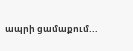ապրի ցամաքում...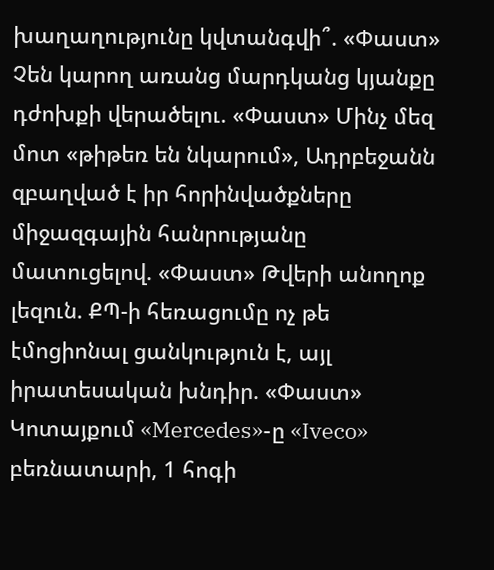խաղաղությունը կվտանգվի՞. «Փաստ» Չեն կարող առանց մարդկանց կյանքը դժոխքի վերածելու. «Փաստ» Մինչ մեզ մոտ «թիթեռ են նկարում», Ադրբեջանն զբաղված է իր հորինվածքները միջազգային հանրությանը մատուցելով. «Փաստ» Թվերի անողոք լեզուն. ՔՊ-ի հեռացումը ոչ թե էմոցիոնալ ցանկություն է, այլ իրատեսական խնդիր. «Փաստ» Կոտայքում «Mercedes»-ը «Iveco» բեռնատարի, 1 հոգի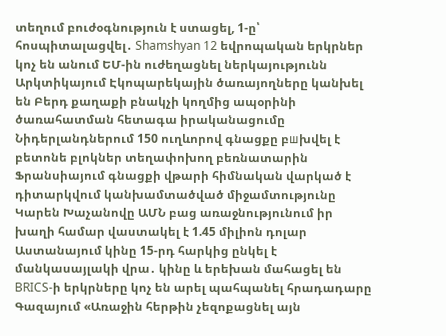տեղում բուժօգնություն է ստացել, 1-ը՝ հոսպիտալացվել․ Shamshyan 12 եվրոպական երկրներ կոչ են անում ԵՄ-ին ուժեղացնել ներկայությունն Արկտիկայում Էկոպարեկային ծառայողները կանխել են Բերդ քաղաքի բնակչի կողմից ապօրինի ծառահատման հետագա իրականացումը Նիդերլանդներում 150 ուղևորով գնացքը բшխվել է բետոնե բլոկներ տեղափոխող բեռնատարին Ֆրանսիայում գնացքի վթարի հիմնական վարկած է դիտարկվում կանխամտածված միջամտությունը Կարեն Խաչանովը ԱՄՆ բաց առաջնությունում իր խաղի համար վաստակել է 1.45 միլիոն դոլար Աստանայում կինը 15-րդ հարկից ընկել է մանկասայլակի վրա․ կինը և երեխան մահացել են BRICS-ի երկրները կոչ են արել պահպանել հրադադարը Գազայում «Առաջին հերթին չեզոքացնել այն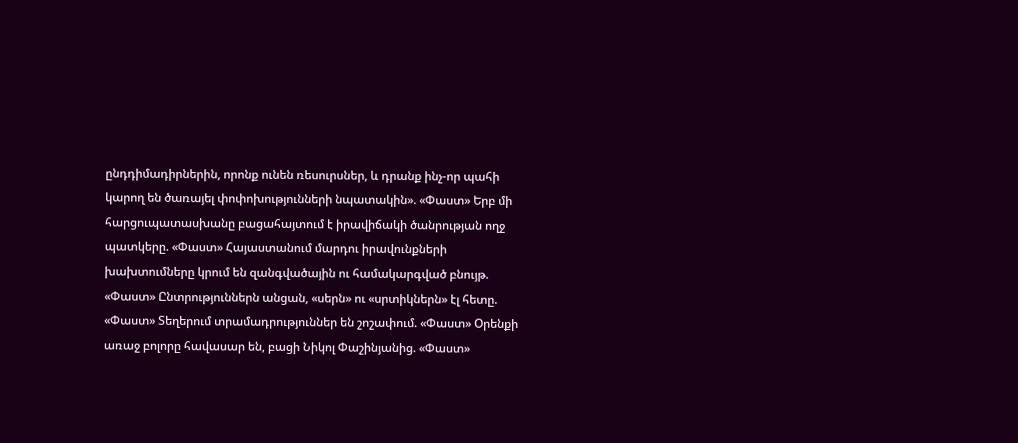ընդդիմադիրներին, որոնք ունեն ռեսուրսներ, և դրանք ինչ-որ պահի կարող են ծառայել փոփոխությունների նպատակին». «Փաստ» Երբ մի հարցուպատասխանը բացահայտում է իրավիճակի ծանրության ողջ պատկերը. «Փաստ» Հայաստանում մարդու իրավունքների խախտումները կրում են զանգվածային ու համակարգված բնույթ. «Փաստ» Ընտրություններն անցան, «սերն» ու «սրտիկներն» էլ հետը. «Փաստ» Տեղերում տրամադրություններ են շոշափում. «Փաստ» Oրենքի առաջ բոլորը հավասար են, բացի Նիկոլ Փաշինյանից. «Փաստ»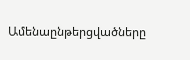Ամենաընթերցվածները